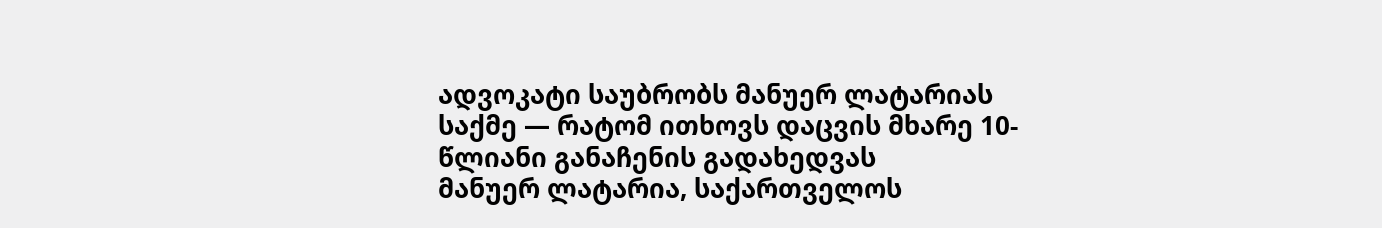ადვოკატი საუბრობს მანუერ ლატარიას საქმე — რატომ ითხოვს დაცვის მხარე 10-წლიანი განაჩენის გადახედვას
მანუერ ლატარია, საქართველოს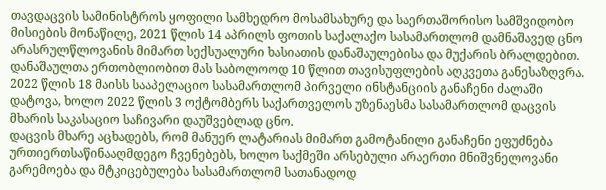თავდაცვის სამინისტროს ყოფილი სამხედრო მოსამსახურე და საერთაშორისო სამშვიდობო მისიების მონაწილე, 2021 წლის 14 აპრილს ფოთის საქალაქო სასამართლომ დამნაშავედ ცნო არასრულწლოვანის მიმართ სექსუალური ხასიათის დანაშაულებისა და მუქარის ბრალდებით.
დანაშაულთა ერთობლიობით მას საბოლოოდ 10 წლით თავისუფლების აღკვეთა განესაზღვრა. 2022 წლის 18 მაისს სააპელაციო სასამართლომ პირველი ინსტანციის განაჩენი ძალაში დატოვა, ხოლო 2022 წლის 3 ოქტომბერს საქართველოს უზენაესმა სასამართლომ დაცვის მხარის საკასაციო საჩივარი დაუშვებლად ცნო.
დაცვის მხარე აცხადებს, რომ მანუერ ლატარიას მიმართ გამოტანილი განაჩენი ეფუძნება ურთიერთსაწინააღმდეგო ჩვენებებს, ხოლო საქმეში არსებული არაერთი მნიშვნელოვანი გარემოება და მტკიცებულება სასამართლომ სათანადოდ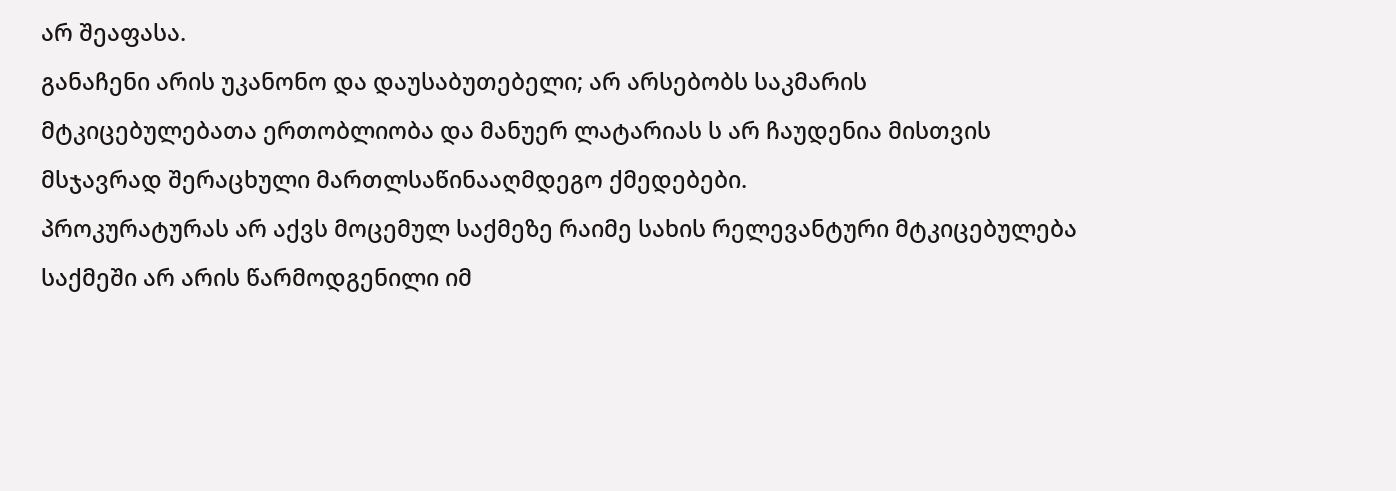არ შეაფასა.
განაჩენი არის უკანონო და დაუსაბუთებელი; არ არსებობს საკმარის მტკიცებულებათა ერთობლიობა და მანუერ ლატარიას ს არ ჩაუდენია მისთვის მსჯავრად შერაცხული მართლსაწინააღმდეგო ქმედებები.
პროკურატურას არ აქვს მოცემულ საქმეზე რაიმე სახის რელევანტური მტკიცებულება
საქმეში არ არის წარმოდგენილი იმ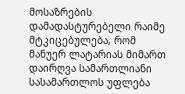მოსაზრების დამადასტურებელი რაიმე მტკიცებულება, რომ მანუერ ლატარიას მიმართ დაირღვა სამართლიანი სასამართლოს უფლება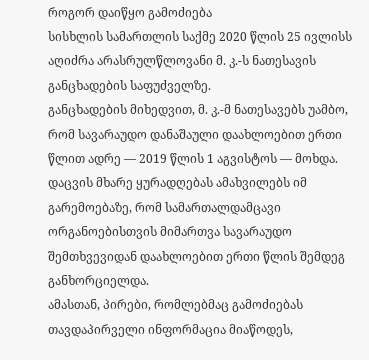როგორ დაიწყო გამოძიება
სისხლის სამართლის საქმე 2020 წლის 25 ივლისს აღიძრა არასრულწლოვანი მ. კ.-ს ნათესავის განცხადების საფუძველზე.
განცხადების მიხედვით, მ. კ.-მ ნათესავებს უამბო, რომ სავარაუდო დანაშაული დაახლოებით ერთი წლით ადრე — 2019 წლის 1 აგვისტოს — მოხდა. დაცვის მხარე ყურადღებას ამახვილებს იმ გარემოებაზე, რომ სამართალდამცავი ორგანოებისთვის მიმართვა სავარაუდო შემთხვევიდან დაახლოებით ერთი წლის შემდეგ განხორციელდა.
ამასთან, პირები, რომლებმაც გამოძიებას თავდაპირველი ინფორმაცია მიაწოდეს,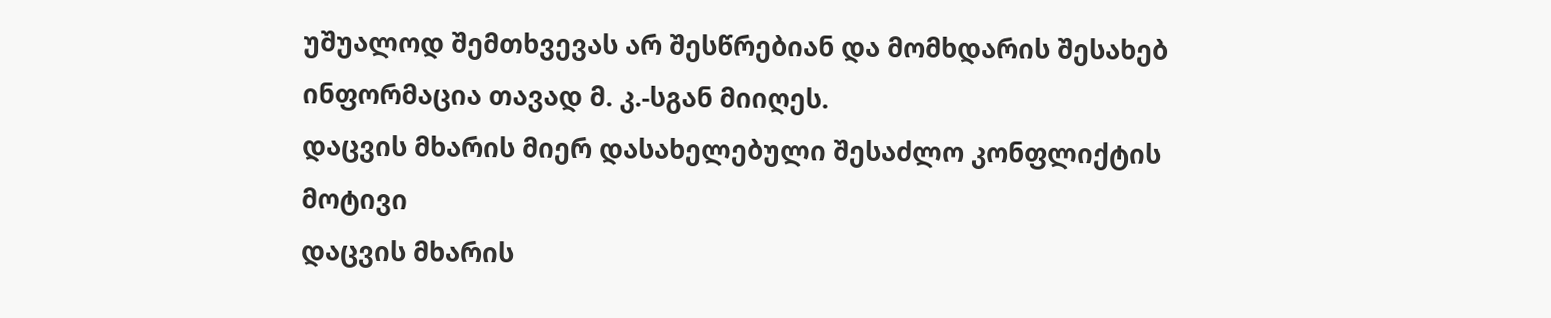უშუალოდ შემთხვევას არ შესწრებიან და მომხდარის შესახებ ინფორმაცია თავად მ. კ.-სგან მიიღეს.
დაცვის მხარის მიერ დასახელებული შესაძლო კონფლიქტის მოტივი
დაცვის მხარის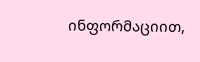ინფორმაციით,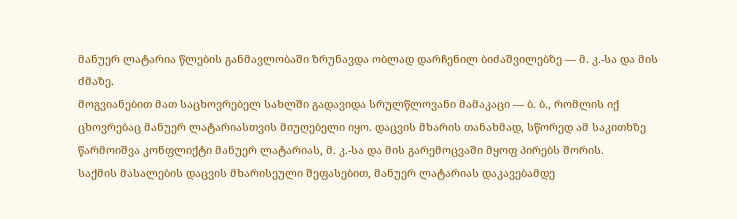მანუერ ლატარია წლების განმავლობაში ზრუნავდა ობლად დარჩენილ ბიძაშვილებზე — მ. კ.-სა და მის ძმაზე.
მოგვიანებით მათ საცხოვრებელ სახლში გადავიდა სრულწლოვანი მამაკაცი — ბ. ბ., რომლის იქ ცხოვრებაც მანუერ ლატარიასთვის მიუღებელი იყო. დაცვის მხარის თანახმად, სწორედ ამ საკითხზე წარმოიშვა კონფლიქტი მანუერ ლატარიას, მ. კ.-სა და მის გარემოცვაში მყოფ პირებს შორის.
საქმის მასალების დაცვის მხარისეული შეფასებით, მანუერ ლატარიას დაკავებამდე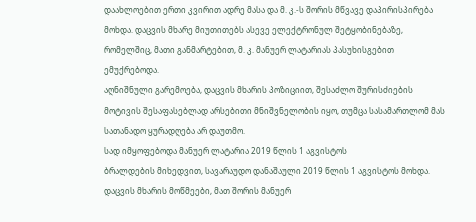დაახლოებით ერთი კვირით ადრე მასა და მ. კ.-ს შორის მწვავე დაპირისპირება მოხდა. დაცვის მხარე მიუთითებს ასევე ელექტრონულ შეტყობინებაზე, რომელშიც, მათი განმარტებით, მ. კ. მანუერ ლატარიას პასუხისგებით ემუქრებოდა.
აღნიშნული გარემოება, დაცვის მხარის პოზიციით, შესაძლო შურისძიების მოტივის შესაფასებლად არსებითი მნიშვნელობის იყო, თუმცა სასამართლომ მას სათანადო ყურადღება არ დაუთმო.
სად იმყოფებოდა მანუერ ლატარია 2019 წლის 1 აგვისტოს
ბრალდების მიხედვით, სავარაუდო დანაშაული 2019 წლის 1 აგვისტოს მოხდა.
დაცვის მხარის მოწმეები, მათ შორის მანუერ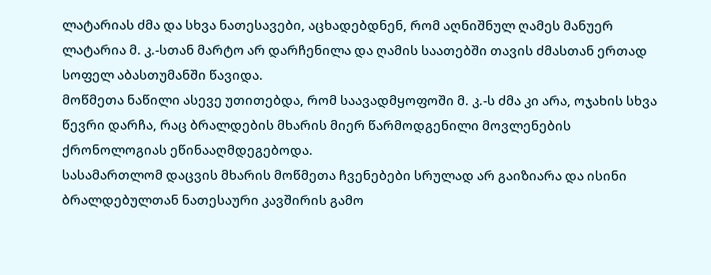ლატარიას ძმა და სხვა ნათესავები, აცხადებდნენ, რომ აღნიშნულ ღამეს მანუერ ლატარია მ. კ.-სთან მარტო არ დარჩენილა და ღამის საათებში თავის ძმასთან ერთად სოფელ აბასთუმანში წავიდა.
მოწმეთა ნაწილი ასევე უთითებდა, რომ საავადმყოფოში მ. კ.-ს ძმა კი არა, ოჯახის სხვა წევრი დარჩა, რაც ბრალდების მხარის მიერ წარმოდგენილი მოვლენების ქრონოლოგიას ეწინააღმდეგებოდა.
სასამართლომ დაცვის მხარის მოწმეთა ჩვენებები სრულად არ გაიზიარა და ისინი ბრალდებულთან ნათესაური კავშირის გამო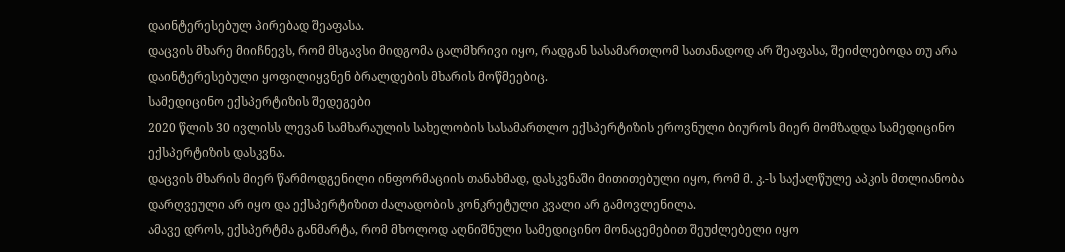დაინტერესებულ პირებად შეაფასა.
დაცვის მხარე მიიჩნევს, რომ მსგავსი მიდგომა ცალმხრივი იყო, რადგან სასამართლომ სათანადოდ არ შეაფასა, შეიძლებოდა თუ არა დაინტერესებული ყოფილიყვნენ ბრალდების მხარის მოწმეებიც.
სამედიცინო ექსპერტიზის შედეგები
2020 წლის 30 ივლისს ლევან სამხარაულის სახელობის სასამართლო ექსპერტიზის ეროვნული ბიუროს მიერ მომზადდა სამედიცინო ექსპერტიზის დასკვნა.
დაცვის მხარის მიერ წარმოდგენილი ინფორმაციის თანახმად, დასკვნაში მითითებული იყო, რომ მ. კ.-ს საქალწულე აპკის მთლიანობა დარღვეული არ იყო და ექსპერტიზით ძალადობის კონკრეტული კვალი არ გამოვლენილა.
ამავე დროს, ექსპერტმა განმარტა, რომ მხოლოდ აღნიშნული სამედიცინო მონაცემებით შეუძლებელი იყო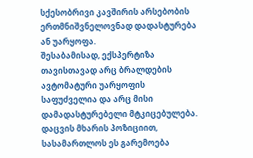სქესობრივი კავშირის არსებობის ერთმნიშვნელოვნად დადასტურება ან უარყოფა.
შესაბამისად, ექსპერტიზა თავისთავად არც ბრალდების ავტომატური უარყოფის საფუძველია და არც მისი დამადასტურებელი მტკიცებულება. დაცვის მხარის პოზიციით, სასამართლოს ეს გარემოება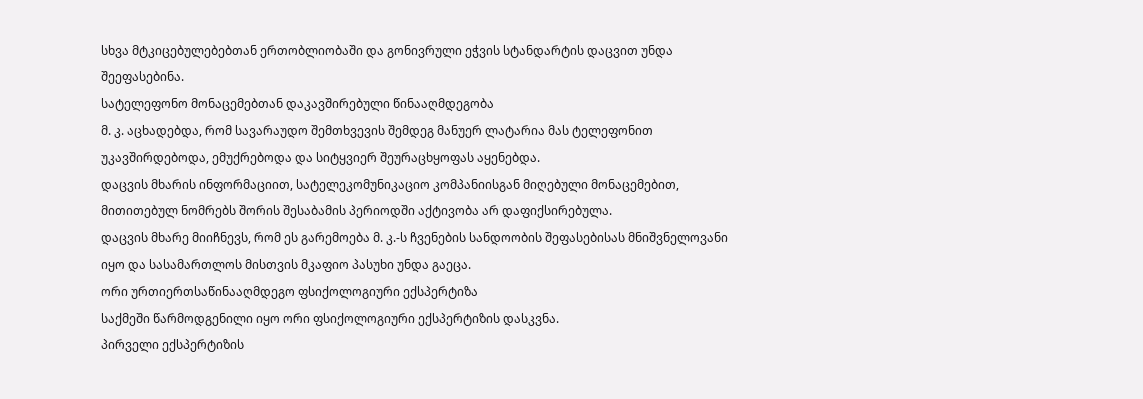სხვა მტკიცებულებებთან ერთობლიობაში და გონივრული ეჭვის სტანდარტის დაცვით უნდა შეეფასებინა.
სატელეფონო მონაცემებთან დაკავშირებული წინააღმდეგობა
მ. კ. აცხადებდა, რომ სავარაუდო შემთხვევის შემდეგ მანუერ ლატარია მას ტელეფონით უკავშირდებოდა, ემუქრებოდა და სიტყვიერ შეურაცხყოფას აყენებდა.
დაცვის მხარის ინფორმაციით, სატელეკომუნიკაციო კომპანიისგან მიღებული მონაცემებით, მითითებულ ნომრებს შორის შესაბამის პერიოდში აქტივობა არ დაფიქსირებულა.
დაცვის მხარე მიიჩნევს, რომ ეს გარემოება მ. კ.-ს ჩვენების სანდოობის შეფასებისას მნიშვნელოვანი იყო და სასამართლოს მისთვის მკაფიო პასუხი უნდა გაეცა.
ორი ურთიერთსაწინააღმდეგო ფსიქოლოგიური ექსპერტიზა
საქმეში წარმოდგენილი იყო ორი ფსიქოლოგიური ექსპერტიზის დასკვნა.
პირველი ექსპერტიზის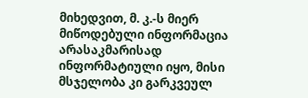მიხედვით, მ. კ.-ს მიერ მიწოდებული ინფორმაცია არასაკმარისად ინფორმატიული იყო, მისი მსჯელობა კი გარკვეულ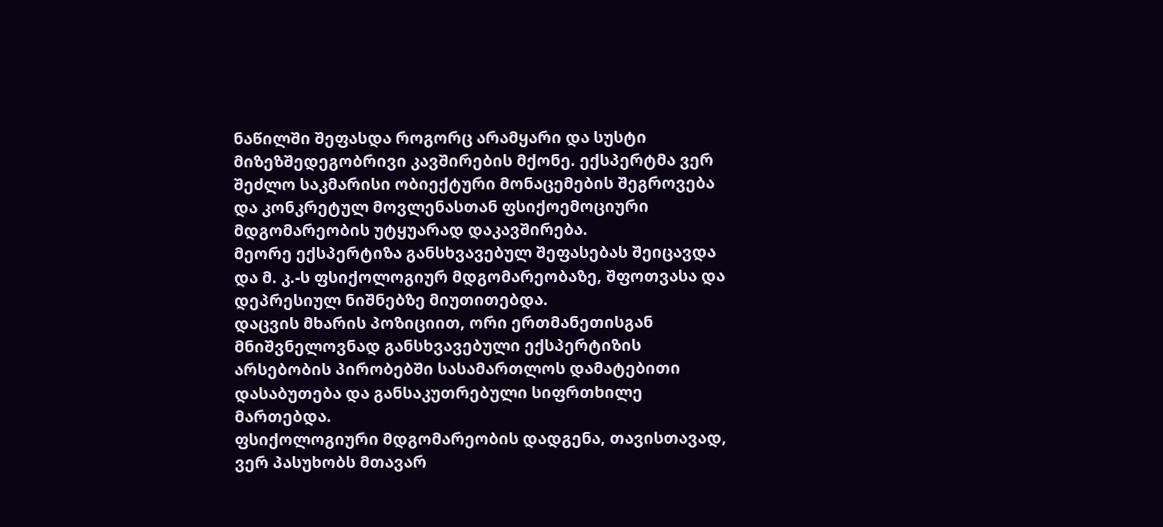ნაწილში შეფასდა როგორც არამყარი და სუსტი მიზეზშედეგობრივი კავშირების მქონე. ექსპერტმა ვერ შეძლო საკმარისი ობიექტური მონაცემების შეგროვება და კონკრეტულ მოვლენასთან ფსიქოემოციური მდგომარეობის უტყუარად დაკავშირება.
მეორე ექსპერტიზა განსხვავებულ შეფასებას შეიცავდა და მ. კ.-ს ფსიქოლოგიურ მდგომარეობაზე, შფოთვასა და დეპრესიულ ნიშნებზე მიუთითებდა.
დაცვის მხარის პოზიციით, ორი ერთმანეთისგან მნიშვნელოვნად განსხვავებული ექსპერტიზის არსებობის პირობებში სასამართლოს დამატებითი დასაბუთება და განსაკუთრებული სიფრთხილე მართებდა.
ფსიქოლოგიური მდგომარეობის დადგენა, თავისთავად, ვერ პასუხობს მთავარ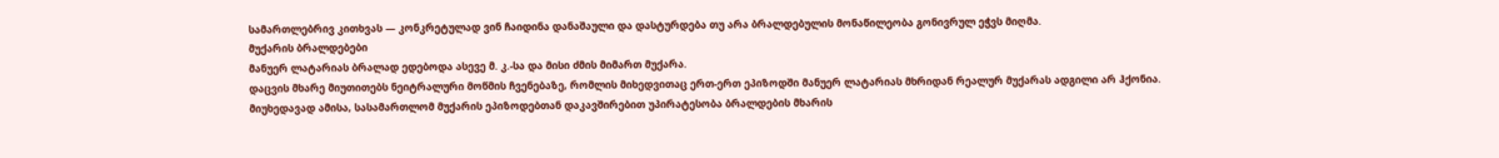სამართლებრივ კითხვას — კონკრეტულად ვინ ჩაიდინა დანაშაული და დასტურდება თუ არა ბრალდებულის მონაწილეობა გონივრულ ეჭვს მიღმა.
მუქარის ბრალდებები
მანუერ ლატარიას ბრალად ედებოდა ასევე მ. კ.-სა და მისი ძმის მიმართ მუქარა.
დაცვის მხარე მიუთითებს ნეიტრალური მოწმის ჩვენებაზე, რომლის მიხედვითაც ერთ-ერთ ეპიზოდში მანუერ ლატარიას მხრიდან რეალურ მუქარას ადგილი არ ჰქონია.
მიუხედავად ამისა, სასამართლომ მუქარის ეპიზოდებთან დაკავშირებით უპირატესობა ბრალდების მხარის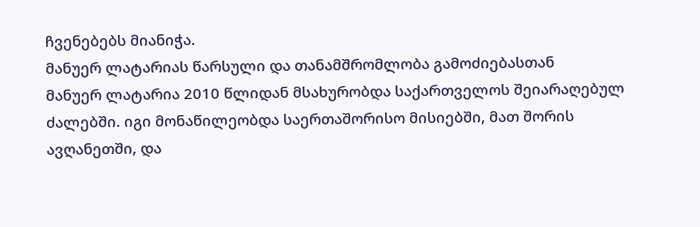ჩვენებებს მიანიჭა.
მანუერ ლატარიას წარსული და თანამშრომლობა გამოძიებასთან
მანუერ ლატარია 2010 წლიდან მსახურობდა საქართველოს შეიარაღებულ ძალებში. იგი მონაწილეობდა საერთაშორისო მისიებში, მათ შორის ავღანეთში, და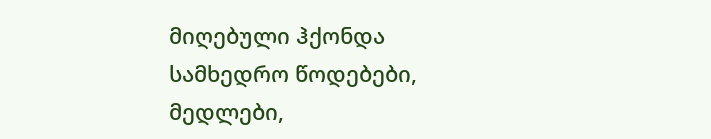მიღებული ჰქონდა სამხედრო წოდებები, მედლები,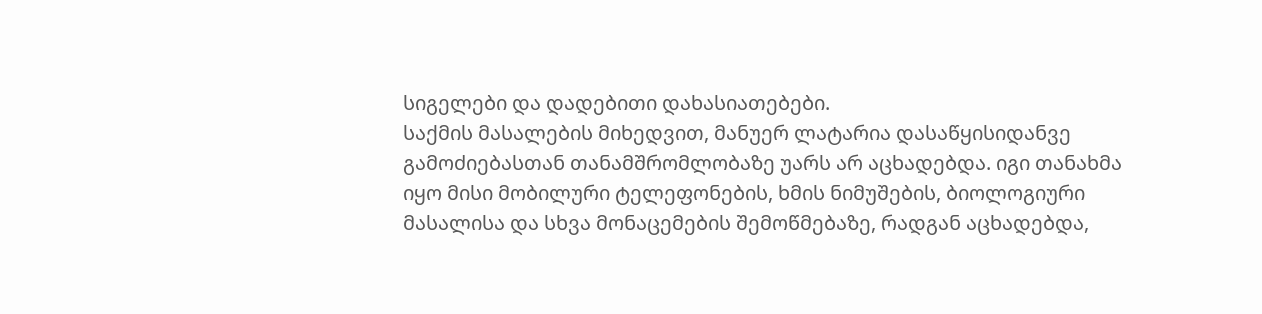სიგელები და დადებითი დახასიათებები.
საქმის მასალების მიხედვით, მანუერ ლატარია დასაწყისიდანვე გამოძიებასთან თანამშრომლობაზე უარს არ აცხადებდა. იგი თანახმა იყო მისი მობილური ტელეფონების, ხმის ნიმუშების, ბიოლოგიური მასალისა და სხვა მონაცემების შემოწმებაზე, რადგან აცხადებდა,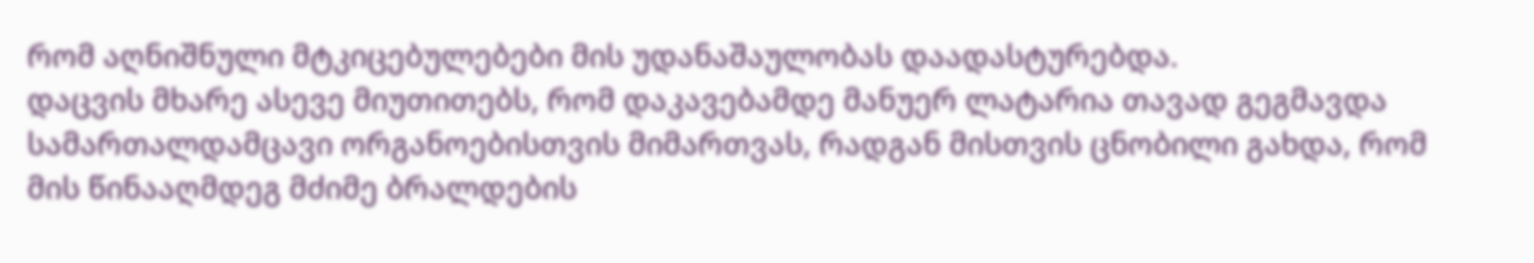რომ აღნიშნული მტკიცებულებები მის უდანაშაულობას დაადასტურებდა.
დაცვის მხარე ასევე მიუთითებს, რომ დაკავებამდე მანუერ ლატარია თავად გეგმავდა სამართალდამცავი ორგანოებისთვის მიმართვას, რადგან მისთვის ცნობილი გახდა, რომ მის წინააღმდეგ მძიმე ბრალდების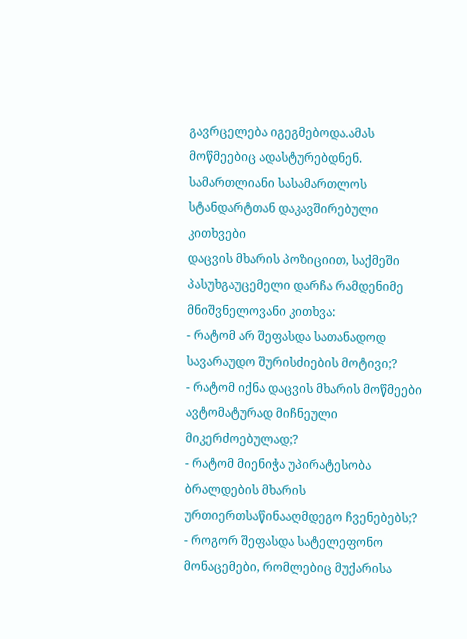გავრცელება იგეგმებოდა.ამას მოწმეებიც ადასტურებდნენ.
სამართლიანი სასამართლოს სტანდარტთან დაკავშირებული კითხვები
დაცვის მხარის პოზიციით, საქმეში პასუხგაუცემელი დარჩა რამდენიმე მნიშვნელოვანი კითხვა:
- რატომ არ შეფასდა სათანადოდ სავარაუდო შურისძიების მოტივი;?
- რატომ იქნა დაცვის მხარის მოწმეები ავტომატურად მიჩნეული მიკერძოებულად;?
- რატომ მიენიჭა უპირატესობა ბრალდების მხარის ურთიერთსაწინააღმდეგო ჩვენებებს;?
- როგორ შეფასდა სატელეფონო მონაცემები, რომლებიც მუქარისა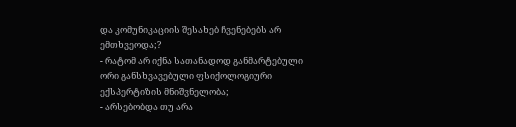და კომუნიკაციის შესახებ ჩვენებებს არ ემთხვეოდა;?
- რატომ არ იქნა სათანადოდ განმარტებული ორი განსხვავებული ფსიქოლოგიური ექსპერტიზის მნიშვნელობა;
- არსებობდა თუ არა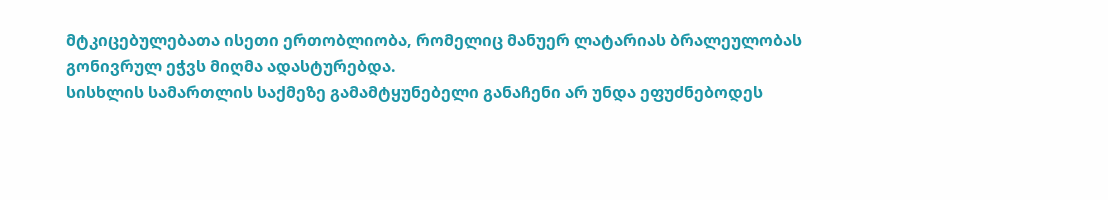მტკიცებულებათა ისეთი ერთობლიობა, რომელიც მანუერ ლატარიას ბრალეულობას გონივრულ ეჭვს მიღმა ადასტურებდა.
სისხლის სამართლის საქმეზე გამამტყუნებელი განაჩენი არ უნდა ეფუძნებოდეს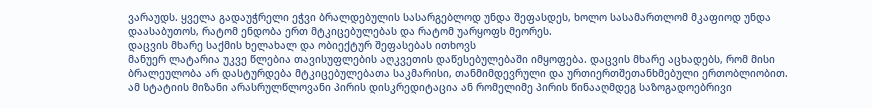ვარაუდს. ყველა გადაუჭრელი ეჭვი ბრალდებულის სასარგებლოდ უნდა შეფასდეს, ხოლო სასამართლომ მკაფიოდ უნდა დაასაბუთოს, რატომ ენდობა ერთ მტკიცებულებას და რატომ უარყოფს მეორეს.
დაცვის მხარე საქმის ხელახალ და ობიექტურ შეფასებას ითხოვს
მანუერ ლატარია უკვე წლებია თავისუფლების აღკვეთის დაწესებულებაში იმყოფება. დაცვის მხარე აცხადებს, რომ მისი ბრალეულობა არ დასტურდება მტკიცებულებათა საკმარისი, თანმიმდევრული და ურთიერთშეთანხმებული ერთობლიობით.
ამ სტატიის მიზანი არასრულწლოვანი პირის დისკრედიტაცია ან რომელიმე პირის წინააღმდეგ საზოგადოებრივი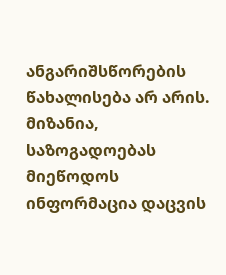ანგარიშსწორების წახალისება არ არის.
მიზანია, საზოგადოებას მიეწოდოს ინფორმაცია დაცვის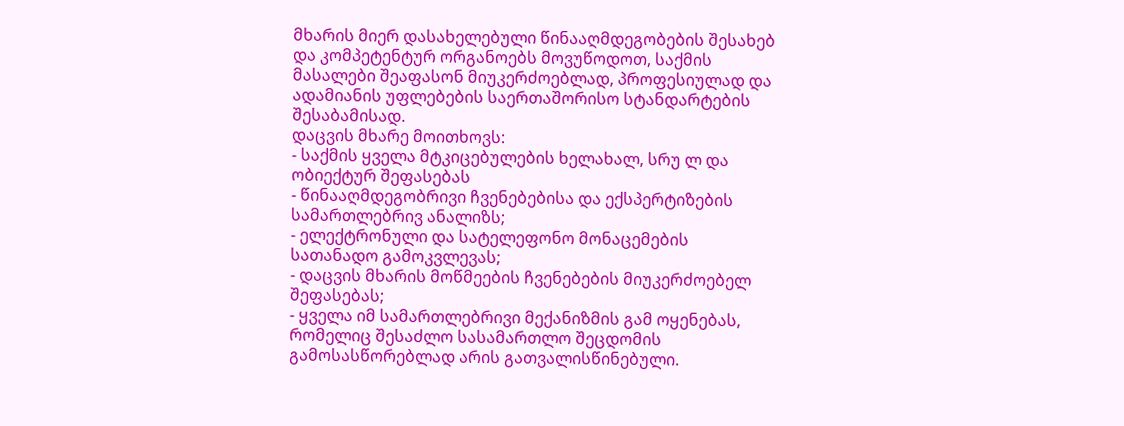მხარის მიერ დასახელებული წინააღმდეგობების შესახებ და კომპეტენტურ ორგანოებს მოვუწოდოთ, საქმის მასალები შეაფასონ მიუკერძოებლად, პროფესიულად და ადამიანის უფლებების საერთაშორისო სტანდარტების შესაბამისად.
დაცვის მხარე მოითხოვს:
- საქმის ყველა მტკიცებულების ხელახალ, სრუ ლ და ობიექტურ შეფასებას
- წინააღმდეგობრივი ჩვენებებისა და ექსპერტიზების სამართლებრივ ანალიზს;
- ელექტრონული და სატელეფონო მონაცემების სათანადო გამოკვლევას;
- დაცვის მხარის მოწმეების ჩვენებების მიუკერძოებელ შეფასებას;
- ყველა იმ სამართლებრივი მექანიზმის გამ ოყენებას, რომელიც შესაძლო სასამართლო შეცდომის გამოსასწორებლად არის გათვალისწინებული.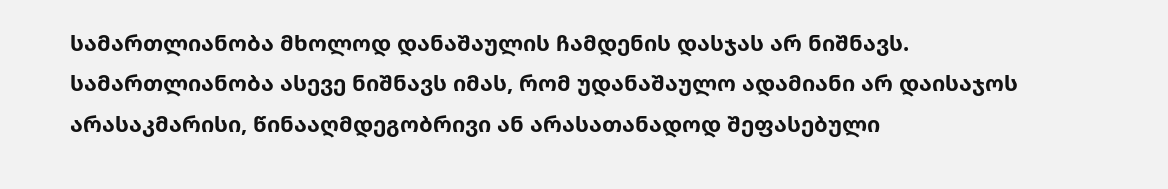სამართლიანობა მხოლოდ დანაშაულის ჩამდენის დასჯას არ ნიშნავს. სამართლიანობა ასევე ნიშნავს იმას, რომ უდანაშაულო ადამიანი არ დაისაჯოს არასაკმარისი, წინააღმდეგობრივი ან არასათანადოდ შეფასებული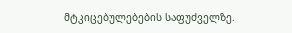მტკიცებულებების საფუძველზე.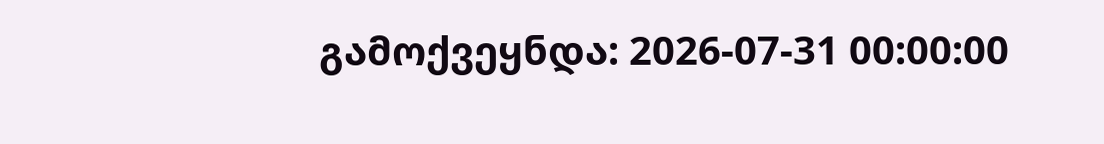გამოქვეყნდა: 2026-07-31 00:00:00